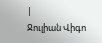|
Ջուլիան Վիգո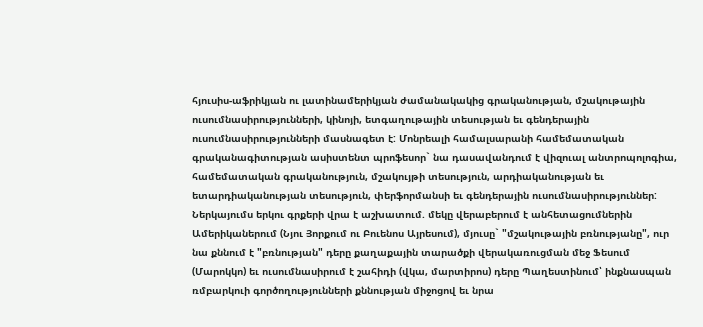հյուսիս-աֆրիկյան ու լատինամերիկյան ժամանակակից գրականության, մշակութային ուսումնասիրությունների, կինոյի, ետգաղութային տեսության եւ գենդերային ուսումնասիրությունների մասնագետ է: Մոնրեալի համալսարանի համեմատական գրականագիտության ասիստենտ պրոֆեսոր` նա դասավանդում է վիզուալ անտրոպոլոգիա, համեմատական գրականություն, մշակույթի տեսություն, արդիականության եւ ետարդիականության տեսություն, փերֆորմանսի եւ գենդերային ուսումնասիրություններ: Ներկայումս երկու գրքերի վրա է աշխատում. մեկը վերաբերում է անհետացումներին Ամերիկաներում (Նյու Յորքում ու Բուենոս Այրեսում), մյուսը` "մշակութային բռնությանը", ուր նա քննում է "բռնության" դերը քաղաքային տարածքի վերակառուցման մեջ Ֆեսում (Մարոկկո) եւ ուսումնասիրում է շահիդի (վկա, մարտիրոս) դերը Պաղեստինում՝ ինքնասպան ռմբարկուի գործողությունների քննության միջոցով եւ նրա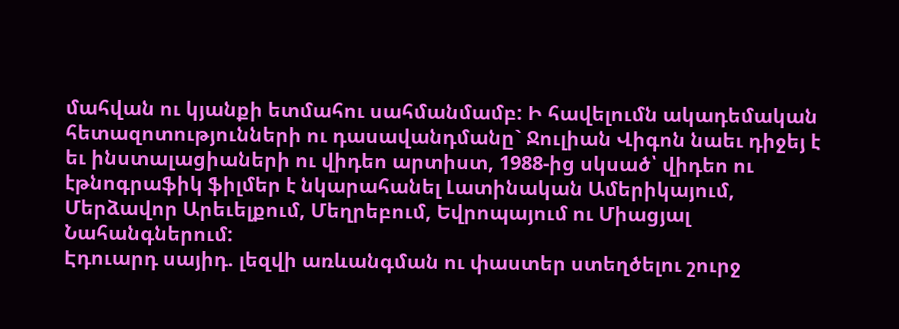մահվան ու կյանքի ետմահու սահմանմամբ: Ի հավելումն ակադեմական հետազոտությունների ու դասավանդմանը` Ջուլիան Վիգոն նաեւ դիջեյ է եւ ինստալացիաների ու վիդեո արտիստ, 1988-ից սկսած՝ վիդեո ու էթնոգրաֆիկ ֆիլմեր է նկարահանել Լատինական Ամերիկայում, Մերձավոր Արեւելքում, Մեղրեբում, Եվրոպայում ու Միացյալ Նահանգներում:
Էդուարդ սայիդ. լեզվի առևանգման ու փաստեր ստեղծելու շուրջ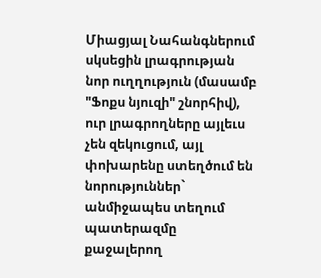Միացյալ Նահանգներում սկսեցին լրագրության նոր ուղղություն (մասամբ "Ֆոքս նյուզի" շնորհիվ), ուր լրագրողները այլեւս չեն զեկուցում, այլ փոխարենը ստեղծում են նորություններ` անմիջապես տեղում պատերազմը քաջալերող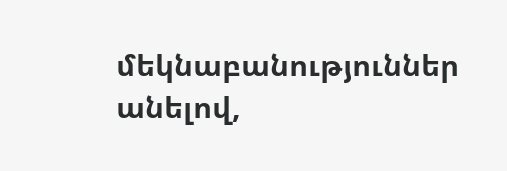մեկնաբանություններ անելով,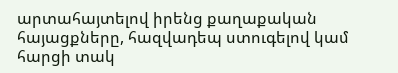արտահայտելով իրենց քաղաքական հայացքները, հազվադեպ ստուգելով կամ հարցի տակ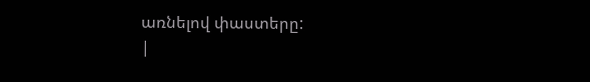առնելով փաստերը:
|